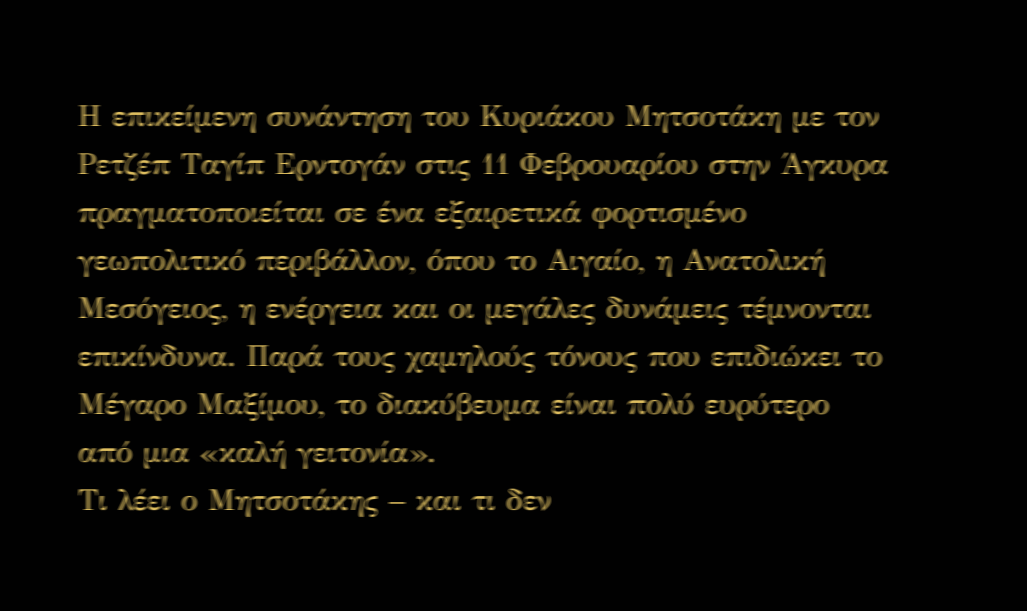Η επικείμενη συνάντηση του Κυριάκου Μητσοτάκη με τον Ρετζέπ Ταγίπ Ερντογάν στις 11 Φεβρουαρίου στην Άγκυρα πραγματοποιείται σε ένα εξαιρετικά φορτισμένο γεωπολιτικό περιβάλλον, όπου το Αιγαίο, η Ανατολική Μεσόγειος, η ενέργεια και οι μεγάλες δυνάμεις τέμνονται επικίνδυνα. Παρά τους χαμηλούς τόνους που επιδιώκει το Μέγαρο Μαξίμου, το διακύβευμα είναι πολύ ευρύτερο από μια «καλή γειτονία».
Τι λέει ο Μητσοτάκης – και τι δεν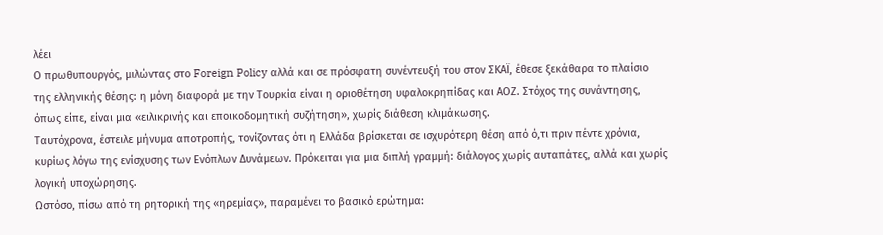λέει
Ο πρωθυπουργός, μιλώντας στο Foreign Policy αλλά και σε πρόσφατη συνέντευξή του στον ΣΚΑΪ, έθεσε ξεκάθαρα το πλαίσιο της ελληνικής θέσης: η μόνη διαφορά με την Τουρκία είναι η οριοθέτηση υφαλοκρηπίδας και ΑΟΖ. Στόχος της συνάντησης, όπως είπε, είναι μια «ειλικρινής και εποικοδομητική συζήτηση», χωρίς διάθεση κλιμάκωσης.
Ταυτόχρονα, έστειλε μήνυμα αποτροπής, τονίζοντας ότι η Ελλάδα βρίσκεται σε ισχυρότερη θέση από ό,τι πριν πέντε χρόνια, κυρίως λόγω της ενίσχυσης των Ενόπλων Δυνάμεων. Πρόκειται για μια διπλή γραμμή: διάλογος χωρίς αυταπάτες, αλλά και χωρίς λογική υποχώρησης.
Ωστόσο, πίσω από τη ρητορική της «ηρεμίας», παραμένει το βασικό ερώτημα: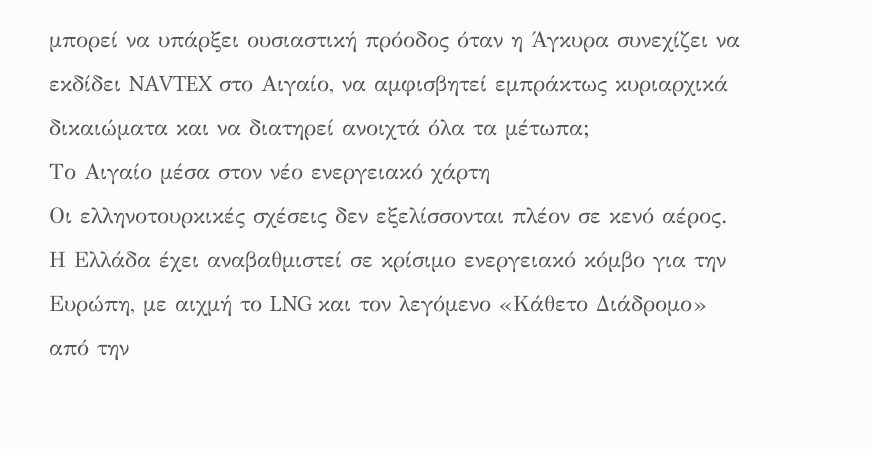μπορεί να υπάρξει ουσιαστική πρόοδος όταν η Άγκυρα συνεχίζει να εκδίδει NAVTEX στο Αιγαίο, να αμφισβητεί εμπράκτως κυριαρχικά δικαιώματα και να διατηρεί ανοιχτά όλα τα μέτωπα;
Το Αιγαίο μέσα στον νέο ενεργειακό χάρτη
Οι ελληνοτουρκικές σχέσεις δεν εξελίσσονται πλέον σε κενό αέρος. Η Ελλάδα έχει αναβαθμιστεί σε κρίσιμο ενεργειακό κόμβο για την Ευρώπη, με αιχμή το LNG και τον λεγόμενο «Κάθετο Διάδρομο» από την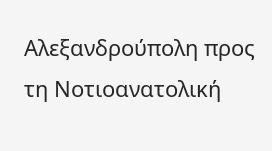Αλεξανδρούπολη προς τη Νοτιοανατολική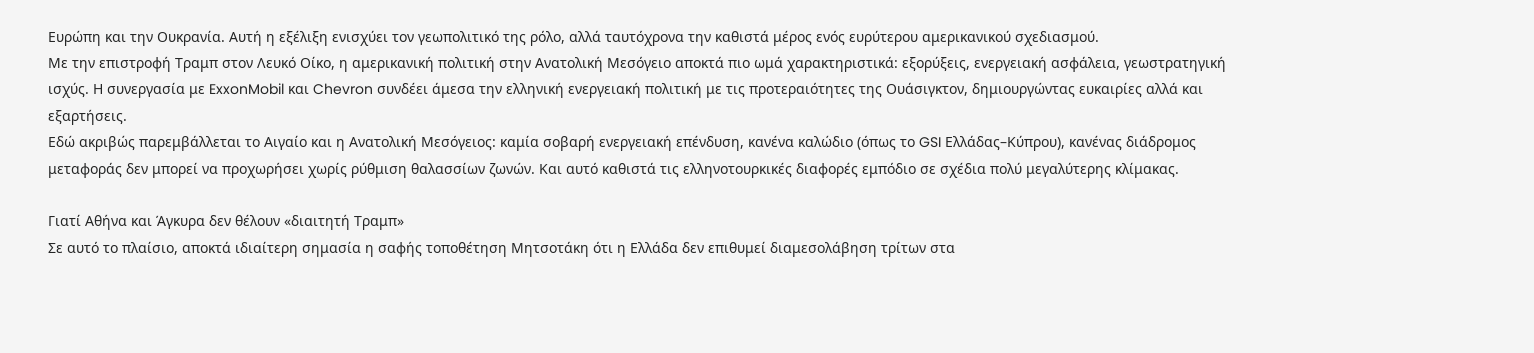Ευρώπη και την Ουκρανία. Αυτή η εξέλιξη ενισχύει τον γεωπολιτικό της ρόλο, αλλά ταυτόχρονα την καθιστά μέρος ενός ευρύτερου αμερικανικού σχεδιασμού.
Με την επιστροφή Τραμπ στον Λευκό Οίκο, η αμερικανική πολιτική στην Ανατολική Μεσόγειο αποκτά πιο ωμά χαρακτηριστικά: εξορύξεις, ενεργειακή ασφάλεια, γεωστρατηγική ισχύς. Η συνεργασία με ExxonMobil και Chevron συνδέει άμεσα την ελληνική ενεργειακή πολιτική με τις προτεραιότητες της Ουάσιγκτον, δημιουργώντας ευκαιρίες αλλά και εξαρτήσεις.
Εδώ ακριβώς παρεμβάλλεται το Αιγαίο και η Ανατολική Μεσόγειος: καμία σοβαρή ενεργειακή επένδυση, κανένα καλώδιο (όπως το GSI Ελλάδας–Κύπρου), κανένας διάδρομος μεταφοράς δεν μπορεί να προχωρήσει χωρίς ρύθμιση θαλασσίων ζωνών. Και αυτό καθιστά τις ελληνοτουρκικές διαφορές εμπόδιο σε σχέδια πολύ μεγαλύτερης κλίμακας.

Γιατί Αθήνα και Άγκυρα δεν θέλουν «διαιτητή Τραμπ»
Σε αυτό το πλαίσιο, αποκτά ιδιαίτερη σημασία η σαφής τοποθέτηση Μητσοτάκη ότι η Ελλάδα δεν επιθυμεί διαμεσολάβηση τρίτων στα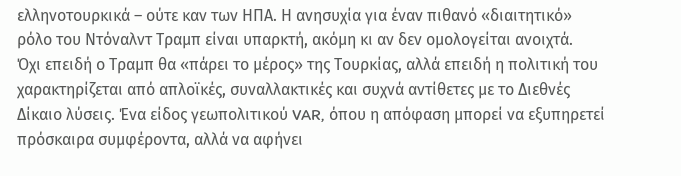ελληνοτουρκικά – ούτε καν των ΗΠΑ. Η ανησυχία για έναν πιθανό «διαιτητικό» ρόλο του Ντόναλντ Τραμπ είναι υπαρκτή, ακόμη κι αν δεν ομολογείται ανοιχτά.
Όχι επειδή ο Τραμπ θα «πάρει το μέρος» της Τουρκίας, αλλά επειδή η πολιτική του χαρακτηρίζεται από απλοϊκές, συναλλακτικές και συχνά αντίθετες με το Διεθνές Δίκαιο λύσεις. Ένα είδος γεωπολιτικού VAR, όπου η απόφαση μπορεί να εξυπηρετεί πρόσκαιρα συμφέροντα, αλλά να αφήνει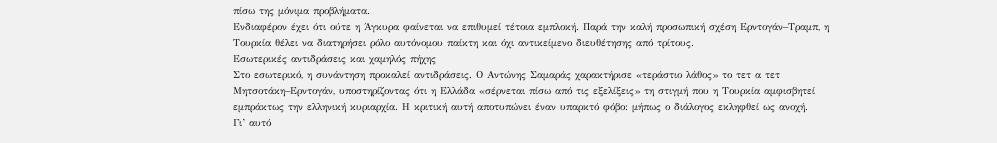πίσω της μόνιμα προβλήματα.
Ενδιαφέρον έχει ότι ούτε η Άγκυρα φαίνεται να επιθυμεί τέτοια εμπλοκή. Παρά την καλή προσωπική σχέση Ερντογάν–Τραμπ, η Τουρκία θέλει να διατηρήσει ρόλο αυτόνομου παίκτη και όχι αντικείμενο διευθέτησης από τρίτους.
Εσωτερικές αντιδράσεις και χαμηλός πήχης
Στο εσωτερικό, η συνάντηση προκαλεί αντιδράσεις. Ο Αντώνης Σαμαράς χαρακτήρισε «τεράστιο λάθος» το τετ α τετ Μητσοτάκη–Ερντογάν, υποστηρίζοντας ότι η Ελλάδα «σέρνεται πίσω από τις εξελίξεις» τη στιγμή που η Τουρκία αμφισβητεί εμπράκτως την ελληνική κυριαρχία. Η κριτική αυτή αποτυπώνει έναν υπαρκτό φόβο: μήπως ο διάλογος εκληφθεί ως ανοχή.
Γι’ αυτό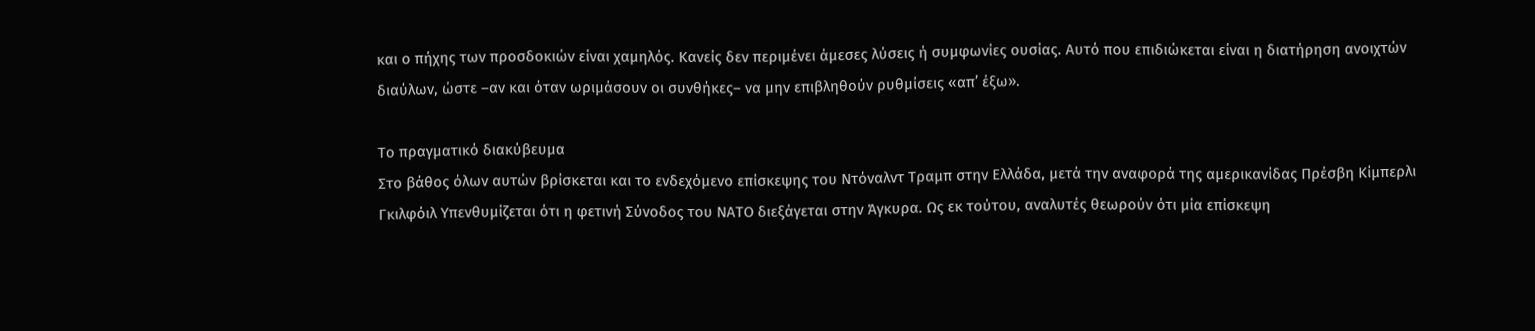και ο πήχης των προσδοκιών είναι χαμηλός. Κανείς δεν περιμένει άμεσες λύσεις ή συμφωνίες ουσίας. Αυτό που επιδιώκεται είναι η διατήρηση ανοιχτών διαύλων, ώστε –αν και όταν ωριμάσουν οι συνθήκες– να μην επιβληθούν ρυθμίσεις «απ’ έξω».

Το πραγματικό διακύβευμα
Στο βάθος όλων αυτών βρίσκεται και το ενδεχόμενο επίσκεψης του Ντόναλντ Τραμπ στην Ελλάδα, μετά την αναφορά της αμερικανίδας Πρέσβη Κίμπερλι Γκιλφόιλ Υπενθυμίζεται ότι η φετινή Σύνοδος του ΝΑΤΟ διεξάγεται στην Άγκυρα. Ως εκ τούτου, αναλυτές θεωρούν ότι μία επίσκεψη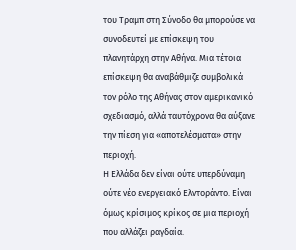του Τραμπ στη Σύνοδο θα μπορούσε να συνοδευτεί με επίσκεψη του πλανητάρχη στην Αθήνα. Μια τέτοια επίσκεψη θα αναβάθμιζε συμβολικά τον ρόλο της Αθήνας στον αμερικανικό σχεδιασμό, αλλά ταυτόχρονα θα αύξανε την πίεση για «αποτελέσματα» στην περιοχή.
Η Ελλάδα δεν είναι ούτε υπερδύναμη ούτε νέο ενεργειακό Ελντοράντο. Είναι όμως κρίσιμος κρίκος σε μια περιοχή που αλλάζει ραγδαία.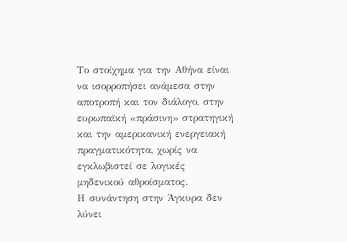Το στοίχημα για την Αθήνα είναι να ισορροπήσει ανάμεσα στην αποτροπή και τον διάλογο, στην ευρωπαϊκή «πράσινη» στρατηγική και την αμερικανική ενεργειακή πραγματικότητα, χωρίς να εγκλωβιστεί σε λογικές μηδενικού αθροίσματος.
Η συνάντηση στην Άγκυρα δεν λύνει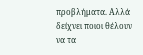προβλήματα. Αλλά δείχνει ποιοι θέλουν να τα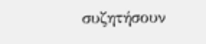συζητήσουν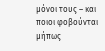μόνοι τους – και ποιοι φοβούνται μήπως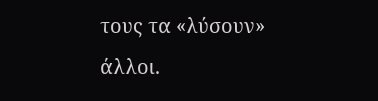τους τα «λύσουν» άλλοι.